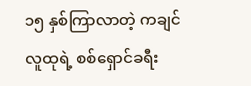၁၅ နှစ်ကြာလာတဲ့ ကချင်လူထုရဲ့ စစ်ရှောင်ခရီး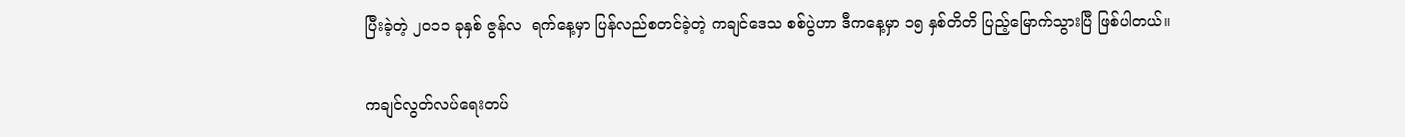ပြီးခဲ့တဲ့ ၂၀၁၁ ခုနှစ် ဇွန်လ  ရက်နေ့မှာ ပြန်လည်စတင်ခဲ့တဲ့ ကချင်ဒေသ စစ်ပွဲဟာ ဒီကနေ့မှာ ၁၅ နှစ်တိတိ ပြည့်မြောက်သွားပြီ ဖြစ်ပါတယ်။

ကချင်လွတ်လပ်ရေးတပ်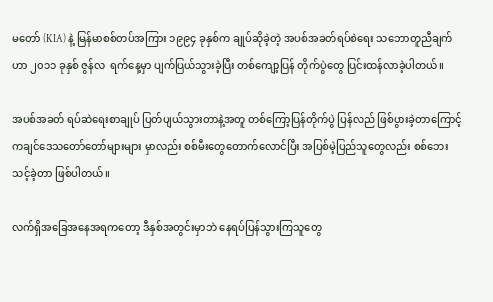မတော် (KIA) နဲ့ မြန်မာစစ်တပ်အကြား ၁၉၉၄ ခုနှစ်က ချုပ်ဆိုခဲ့တဲ့ အပစ်အခတ်ရပ်စဲရေး သဘောတူညီချက်ဟာ ၂၀၁၁ ခုနှစ် ဇွန်လ  ရက်နေ့မှာ ပျက်ပြယ်သွားခဲ့ပြီး တစ်ကျော့ပြန် တိုက်ပွဲတွေ ပြင်းထန်လာခဲ့ပါတယ်။

အပစ်အခတ် ရပ်ဆဲ‌ရေးစာချုပ် ပြတ်ပျယ်သွားတာနဲ့အတူ တစ်ကြော့ပြန်တိုက်ပွဲ ပြန်လည် ဖြစ်ပွားခဲ့တာကြောင့် ကချင်ဒေသတော်တော်များများ မှာလည်း စစ်မီးတွေတောက်လောင်ပြီး အပြစ်မဲ့ပြည်သူတွေလည်း စစ်ဘေးသင့်ခဲ့တာ ဖြစ်ပါတယ်။

လက်ရှိအခြေအနေအရကတော့ ဒီနှစ်အတွင်းမှာဘဲ နေရပ်ပြန်သွားကြသူတွေ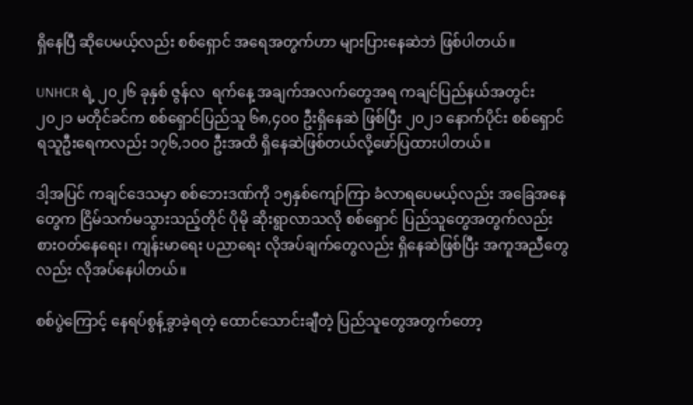ရှိနေပြီ ဆိုပေမယ့်လည်း စစ်ရှောင် အရေအတွက်ဟာ များပြားနေဆဲဘဲ ဖြစ်ပါတယ်။

UNHCR ရဲ့ ၂၀၂၆ ခုနှစ် ဇွန်လ  ရက်နေ့ အချက်အလက်တွေအရ ကချင်ပြည်နယ်အတွင်း ၂၀၂၁ မတိုင်ခင်က စစ်ရှောင်ပြည်သူ ၆၈,၄၀၀ ဦးရှိနေဆဲ ဖြစ်ပြီး ၂၀၂၁ နောက်ပိုင်း စစ်ရှောင်ရသူဦးရေကလည်း ၁၇၆,၁၀၀ ဦးအထိ ရှိနေဆဲဖြစ်တယ်လို့ဖော်ပြထားပါတယ်။

ဒါ့အပြင် ကချင်ဒေသမှာ စစ်ဘေးဒဏ်ကို ၁၅နှစ်ကျော်ကြာ ခံလာရပေမယ့်လည်း အခြေအနေတွေက ငြိမ်သက်မသွားသည့်တိုင် ပိုမို ဆိုးရွာလာသလို စစ်ရှောင် ပြည်သူတွေအတွက်လည်း စားဝတ်နေရေး၊ ကျန်းမာရေး ပညာရေး လိုအပ်ချက်တွေလည်း ရှိနေဆဲဖြစ်ပြီး အကူအညီတွေလည်း လိုအပ်နေပါတယ်။

စစ်ပွဲကြောင့် နေရပ်စွန့်ခွာခဲ့ရတဲ့ ထောင်သောင်းချီတဲ့ ပြည်သူတွေအတွက်တော့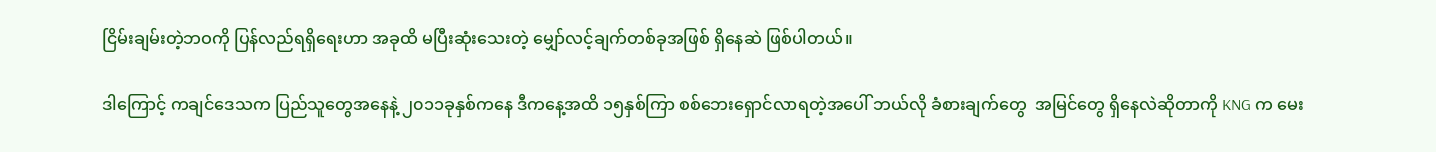ငြိမ်းချမ်းတဲ့ဘဝကို ပြန်လည်ရရှိရေးဟာ အခုထိ မပြီးဆုံးသေးတဲ့ မျှော်လင့်ချက်တစ်ခုအဖြစ် ရှိနေဆဲ ဖြစ်ပါတယ်။

ဒါကြောင့် ကချင်ဒေသက ပြည်သူတွေအနေနဲ့ ၂၀၁၁ခုနှစ်ကနေ ဒီကနေ့အထိ ၁၅နှစ်ကြာ စစ်ဘေးရှောင်လာရတဲ့အပေါ် ဘယ်လို ခံစားချက်တွေ  အမြင်တွေ ရှိနေလဲဆိုတာကို KNG က မေး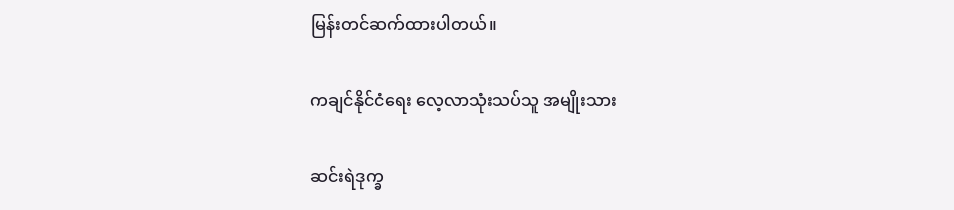မြန်းတင်ဆက်ထားပါတယ်။

ကချင်နိုင်ငံရေး လေ့လာသုံးသပ်သူ အမျိုးသား

ဆင်းရဲဒုက္ခ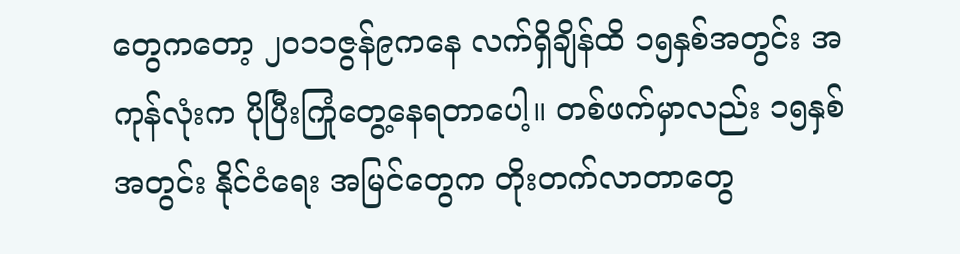တွေကတော့ ၂၀၁၁ဇွန်၉ကနေ လက်ရှိချိန်ထိ ၁၅နှစ်အတွင်း အကုန်လုံးက ပိုပြီးကြုံတွေ့နေရတာပေါ့။ တစ်ဖက်မှာလည်း ၁၅နှစ်အတွင်း နိုင်ငံရေး အမြင်တွေက တိုးတက်လာတာတွေ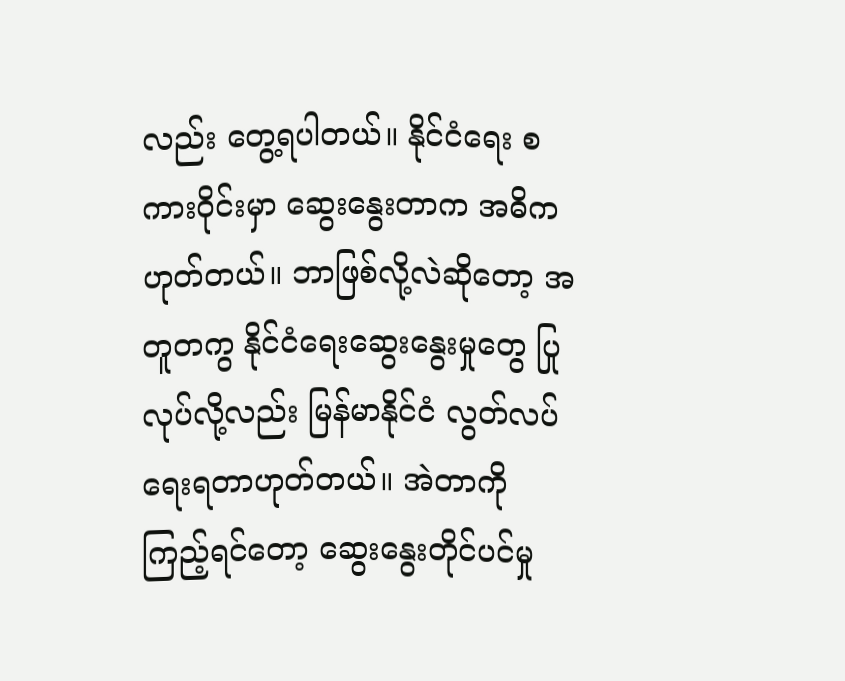လည်း တွေ့ရပါတယ်။ နိုင်ငံရေး စကားဝိုင်းမှာ ဆွေးနွေးတာက အဓိကဟုတ်တယ်။ ဘာဖြစ်လို့လဲဆိုတော့ အတူတကွ နိုင်ငံရေးဆွေးနွေးမှုတွေ ပြုလုပ်လို့လည်း မြန်မာနိုင်ငံ လွတ်လပ်ရေးရတာဟုတ်တယ်။ အဲတာကို ကြည့်ရင်တော့ ဆွေးနွေးတိုင်ပင်မှု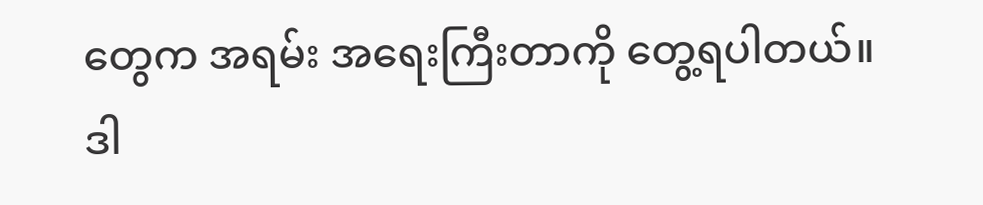တွေက အရမ်း အရေးကြီးတာကို တွေ့ရပါတယ်။ ဒါ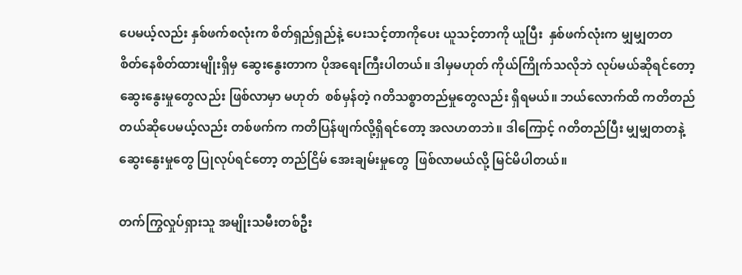ပေမယ့်လည်း နှစ်ဖက်စလုံးက စိတ်ရှည်ရှည်နဲ့ ပေးသင့်တာကိုပေး ယူသင့်တာကို ယူပြီး  နှစ်ဖက်လုံးက မျှမျှတတ စိတ်နေစိတ်ထားမျိုးရှိမှ ဆွေးနွေးတာက ပိုအရေးကြီးပါတယ်။ ဒါမှမဟုတ် ကိုယ်ကြိုက်သလိုဘဲ လုပ်မယ်ဆိုရင်တော့ ဆွေးနွေးမှုတွေလည်း ဖြစ်လာမှာ မဟုတ်  စစ်မှန်တဲ့ ဂတိသစ္စာတည်မှုတွေလည်း ရှိရမယ်။ ဘယ်လောက်ထိ ကတိတည်တယ်ဆိုပေမယ့်လည်း တစ်ဖက်က ကတိပြန်ဖျက်လို့ရှိရင်တော့ အလဟတဘဲ။ ဒါကြောင့် ဂတိတည်ပြီး မျှမျှတတနဲ့ ဆွေးနွေးမှုတွေ ပြုလုပ်ရင်တော့ တည်ငြိမ် အေးချမ်းမှုတွေ  ဖြစ်လာမယ်လို့ မြင်မိပါတယ်။

တက်ကြွလှုပ်ရှားသူ အမျိုးသမီးတစ်ဦး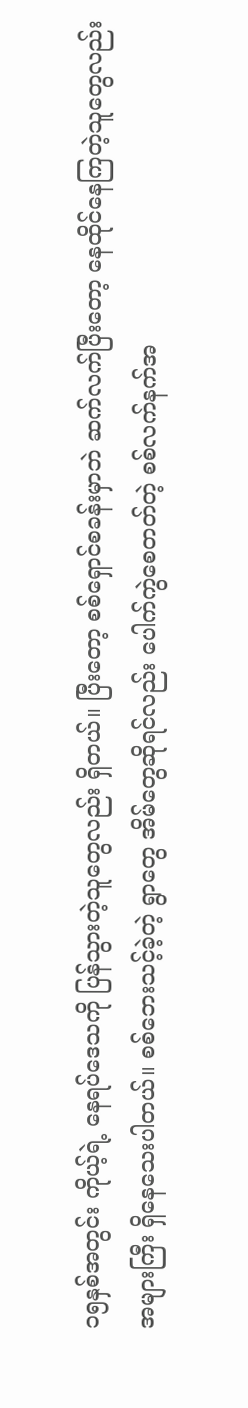၁၅နှစ်အတွင်း ကိုယ့်ရဲ့ နေရပ်ဒေသကို ပြန်သွားတဲ့သူတွေလည်း ရှိတယ်။ ပြီးတော့ စစ်ရှောင်စခန်းမှာဘဲ ဆက်လက်ပြီးတော့ နေထိုင်နေကြတဲ့သူတွေလည်း အများကြီး ရှိနေသေးပါတယ်။ စစ်ဘေးသင့်ခဲ့တဲ့ ရွာတွေ အိမ်တွေဆိုရင်လည်း ပေါက်ကွဲစေတတ်တဲ့ စစ်လက်နက်အ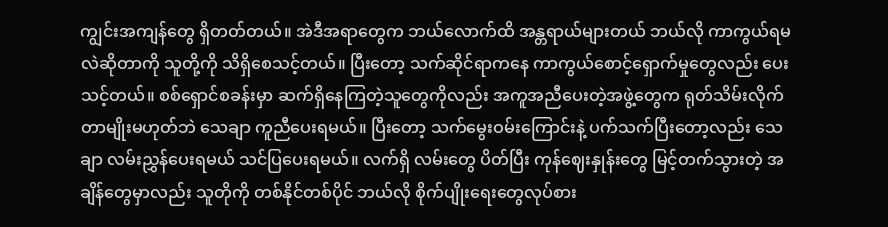ကျွင်းအကျန်တွေ ရှိတတ်တယ်။ အဲဒီအရာတွေက ဘယ်လောက်ထိ အန္တရာယ်များတယ် ဘယ်လို ကာကွယ်ရမလဲဆိုတာကို သူတို့ကို သိရှိစေသင့်တယ်။ ပြီးတော့ သက်ဆိုင်ရာကနေ ကာကွယ်စောင့်ရှောက်မှုတွေလည်း ပေးသင့်တယ်။ စစ်ရှောင်စခန်းမှာ ဆက်ရှိနေကြတဲ့သူတွေကိုလည်း အကူအညီပေးတဲ့အဖွဲ့တွေက ရုတ်သိမ်းလိုက်တာမျိုးမဟုတ်ဘဲ သေချာ ကူညီပေးရမယ်။ ပြီးတော့ သက်မွေးဝမ်းကြောင်းနဲ့ ပက်သက်ပြီးတော့လည်း သေချာ လမ်းညွှန်ပေးရမယ် သင်ပြပေးရမယ်။ လက်ရှိ လမ်းတွေ ပိတ်ပြီး ကုန်ဈေးနှုန်းတွေ မြင့်တက်သွားတဲ့ အချိန်တွေမှာလည်း သူတိုကို တစ်နိုင်တစ်ပိုင် ဘယ်လို စိုက်ပျိုးရေးတွေလုပ်စား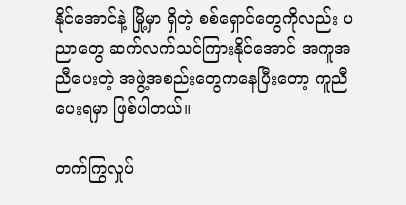နိုင်အောင်နဲ့ မြို့မှာ ရှိတဲ့ စစ်ရှောင်တွေကိုလည်း ပညာတွေ ဆက်လက်သင်ကြားနိုင်အောင် အကူအညီပေးတဲ့ အဖွဲ့အစည်းတွေကနေပြီးတော့ ကူညီပေးရမှာ ဖြစ်ပါတယ်။

တက်ကြွလှုပ်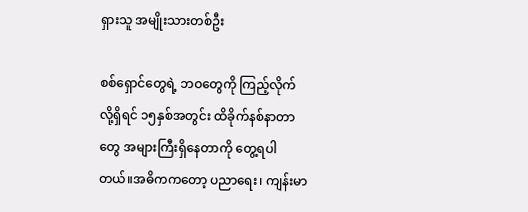ရှားသူ အမျိုးသားတစ်ဦး

စစ်ရှောင်တွေရဲ့ ဘဝတွေကို ကြည့်လိုက်လို့ရှိရင် ၁၅နှစ်အတွင်း ထိခိုက်နစ်နာတာတွေ အများကြီးရှိနေတာကို တွေ့ရပါတယ်။အဓိကကတော့ ပညာရေး၊ ကျန်းမာ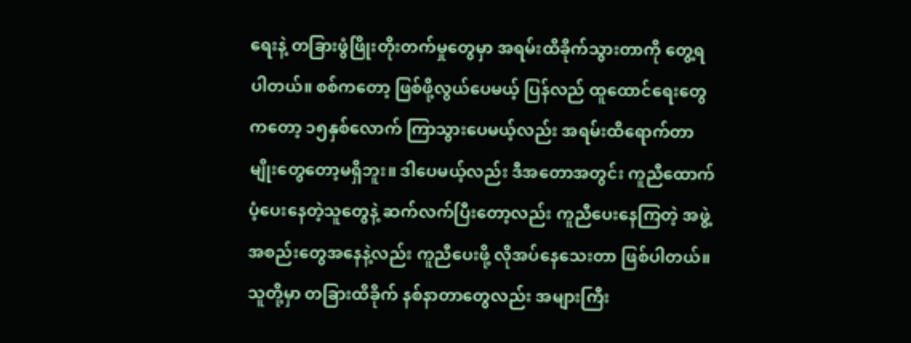ရေးနဲ့ တခြားဖွံဖြိုးတိုးတက်မှုတွေမှာ အရမ်းထိခိုက်သွားတာကို တွေ့ရပါတယ်။ စစ်ကတော့ ဖြစ်ဖို့လွယ်ပေမယ့် ပြန်လည် ထူထောင်ရေးတွေကတော့ ၁၅နှစ်လောက် ကြာသွားပေမယ့်လည်း အရမ်းထိရောက်တာမျိုးတွေတော့မရှိဘူး။ ဒါပေမယ့်လည်း ဒီအတောအတွင်း ကူညီထောက်ပံ့ပေးနေတဲ့သူတွေနဲ့ ဆက်လက်ပြီးတော့လည်း ကူညီပေးနေကြတဲ့ အဖွဲ့အစည်းတွေအနေနဲ့လည်း ကူညီပေးဖို့ လိုအပ်နေသေးတာ ဖြစ်ပါတယ်။ သူတို့မှာ တခြားထိခိုက် နစ်နာတာတွေလည်း အများကြီး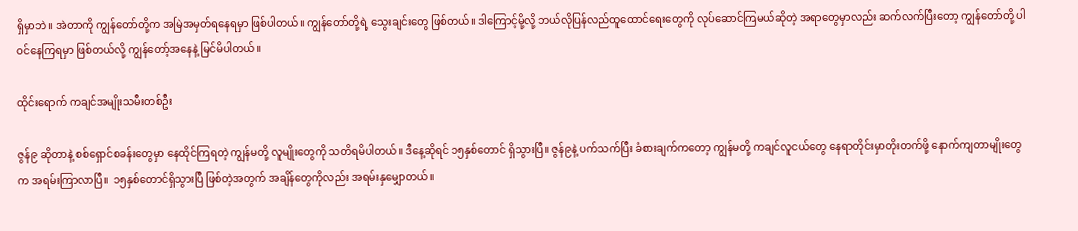ရှိမှာဘဲ။ အဲတာကို ကျွန်တော်တို့က အမြဲအမှတ်ရနေရမှာ ဖြစ်ပါတယ်။ ကျွန်တော်တို့ရဲ့ သွေးချင်းတွေ ဖြစ်တယ်။ ဒါကြောင့်မို့လို့ ဘယ်လိုပြန်လည်ထူထောင်ရေးတွေကို လုပ်ဆောင်ကြမယ်ဆိုတဲ့ အရာတွေမှာလည်း ဆက်လက်ပြီးတော့ ကျွန်တော်တို့ ပါဝင်နေကြရမှာ ဖြစ်တယ်လို့ ကျွန်တော့်အနေနဲ့ မြင်မိပါတယ်။

ထိုင်းရောက် ကချင်အမျိုးသမီးတစ်ဦး

ဇွန်၉ ဆိုတာနဲ့ စစ်ရှောင်စခန်းတွေမှာ နေထိုင်ကြရတဲ့ ကျွန်မတို့ လူမျိုးတွေကို သတိရမိပါတယ်။ ဒီနေ့ဆိုရင် ၁၅နှစ်တောင် ရှိသွားပြီ။ ဇွန်၉နဲ့ ပက်သက်ပြီး ခံစားချက်ကတော့ ကျွန်မတို့ ကချင်လူငယ်တွေ နေရာတိုင်းမှာတိုးတက်ဖို့ နောက်ကျတာမျိုးတွေက အရမ်းကြာလာပြီ။  ၁၅နှစ်တောင်ရှိသွားပြီ ဖြစ်တဲ့အတွက် အချိန်တွေကိုလည်း အရမ်းနှမျှောတယ်။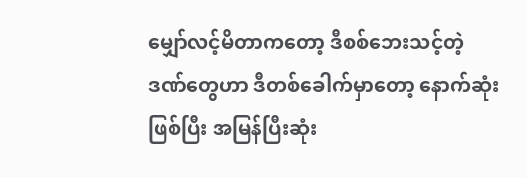မျှော်လင့်မိတာကတော့ ဒီစစ်ဘေးသင့်တဲ့ ဒဏ်တွေဟာ ဒီတစ်ခေါက်မှာတော့ နောက်ဆုံးဖြစ်ပြီး အမြန်ပြီးဆုံး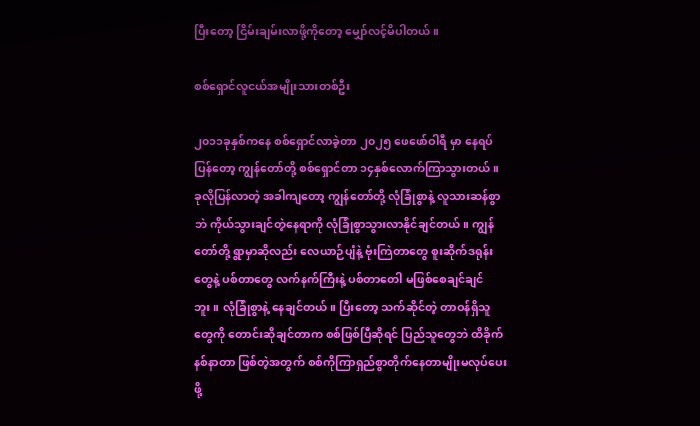ပြီးတော့ ငြိမ်းချမ်းလာဖို့ကိုတော့ မျှော်လင့်မိပါတယ်။

စစ်ရှောင်လူငယ်အမျိုးသားတစ်ဦး

၂၀၁၁ခုနှစ်ကနေ စစ်ရှောင်လာခဲ့တာ ၂၀၂၅ ဖေဖော်ဝါရီ မှာ နေရပ်ပြန်တော့ ကျွန်တော်တို့ စစ်ရှောင်တာ ၁၄နှစ်လောက်ကြာသွားတယ်။ ခုလိုပြန်လာတဲ့ အခါကျတော့ ကျွန်တော်တို့ လုံခြုံစွာနဲ့ လူသားဆန်စွာဘဲ ကိုယ်သွားချင်တဲ့နေရာကို လုံခြုံစွာသွားလာနိုင်ချင်တယ်။ ကျွန်တော်တို့ ရွာမှာဆိုလည်း လေယာဉ်ပျံနဲ့ ဗုံးကြဲတာတွေ စူးဆိုက်ဒရုန်းတွေနဲ့ ပစ်တာတွေ လက်နက်ကြီးနဲ့ ပစ်တာတေါ မဖြစ်စေချင်ချင်ဘူး။ လုံခြုံစွာနဲ့ နေချင်တယ်။ ပြီးတော့ သက်ဆိုင်တဲ့ တာဝန်ရှိသူတွေကို တောင်းဆိုချင်တာက စစ်ဖြစ်ပြီဆိုရင် ပြည်သူတွေဘဲ ထိခိုက်နစ်နာတာ ဖြစ်တဲ့အတွက် စစ်ကိုကြာရှည်စွာတိုက်နေတာမျိုးမလုပ်ပေးဖို့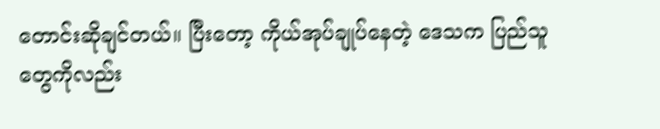တောင်းဆိုချင်တယ်။ ပြီးတော့ ကိုယ်အုပ်ချုပ်နေတဲ့ ဒေသက ပြည်သူတွေကိုလည်း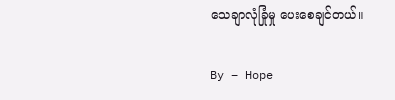သေချာလုံခြုံမှု ပေးစေချင်တယ်။

By – Hope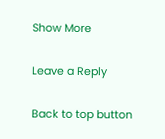Show More

Leave a Reply

Back to top button